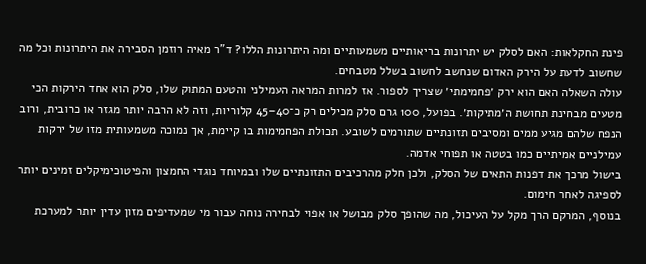פינת החקלאות: האם לסלק יש יתרונות בריאותיים משמעותיים ומה היתרונות הללו? ד"ר מאיה רוזמן הסבירה את היתרונות וכל מה שחשוב לדעת על הירק האדום שנחשב לחשוב בשלל מטבחים.
עולה השאלה האם הוא ירק ׳פחמימתי׳ שצריך לספור. אז למרות המראה העמילני והטעם המתוק שלו, סלק הוא אחד הירקות הכי מטעים מבחינת תחושת ה׳מתיקות׳. בפועל, 100 גרם סלק מכילים רק כ־40–45 קלוריות, וזה לא הרבה יותר מגזר או כרובית, ורוב הנפח שלהם מגיע ממים ומסיבים תזונתיים שתורמים לשובע. תכולת הפחמימות בו קיימת, אך נמוכה משמעותית מזו של ירקות עמילניים אמיתיים כמו בטטה או תפוחי אדמה.
בישול מרכך את דפנות התאים של הסלק, ולכן חלק מהרכיבים התזונתיים שלו ובמיוחד נוגדי החמצון והפיטוכימיקלים זמינים יותר לספיגה לאחר חימום.
בנוסף, המרקם הרך מקל על העיכול, מה שהופך סלק מבושל או אפוי לבחירה נוחה עבור מי שמעדיפים מזון עדין יותר למערכת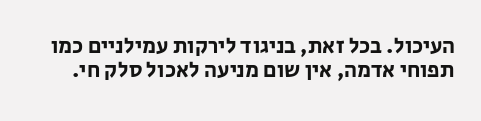העיכול. בכל זאת, בניגוד לירקות עמילניים כמו תפוחי אדמה, אין שום מניעה לאכול סלק חי.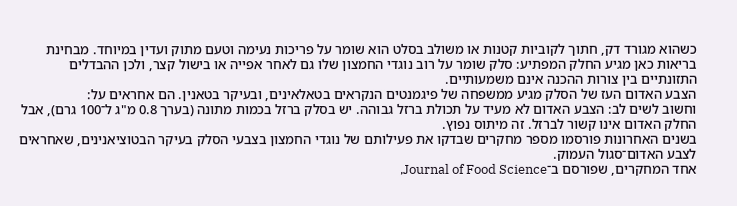כשהוא מגורד דק, חתוך לקוביות קטנות או משולב בסלט הוא שומר על פריכות נעימה וטעם מתוק ועדין במיוחד. מבחינת בריאות כאן מגיע החלק המפתיע: סלק שומר על רוב נוגדי החמצון שלו גם לאחר אפייה או בישול קצר, ולכן ההבדלים התזונתיים בין צורות ההכנה אינם משמעותיים.
הצבע האדום העז של הסלק מגיע ממשפחה של פיגמנטים הנקראים בטאלאינים, ובעיקר בטאנין. הם אחראים על:
וחשוב לשים לב: הצבע האדום לא מעיד על תכולת ברזל גבוהה. יש בסלק ברזל בכמות מתונה (בערך 0.8 מ"ג ל־100 גרם), אבל החלק האדום אינו קשור לברזל. זה מיתוס נפוץ.
בשנים האחרונות פורסמו מספר מחקרים שבדקו את פעילותם של נוגדי החמצון בצבעי הסלק בעיקר הבטוציאנינים, שאחראים לצבע האדום־סגול העמוק.
אחד המחקרים, שפורסם ב־Journal of Food Science,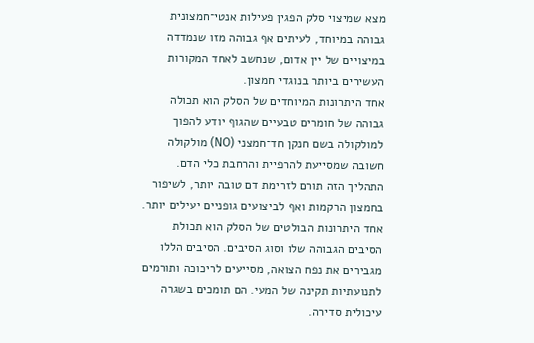מצא שמיצוי סלק הפגין פעילות אנטי־חמצונית גבוהה במיוחד, לעיתים אף גבוהה מזו שנמדדה במיצויים של יין אדום, שנחשב לאחד המקורות העשירים ביותר בנוגדי חמצון.
אחד היתרונות המיוחדים של הסלק הוא תכולה גבוהה של חומרים טבעיים שהגוף יודע להפוך למולקולה בשם חנקן חד־חמצני (NO) מולקולה חשובה שמסייעת להרפיית והרחבת כלי הדם. התהליך הזה תורם לזרימת דם טובה יותר, לשיפור בחמצון הרקמות ואף לביצועים גופניים יעילים יותר.
אחד היתרונות הבולטים של הסלק הוא תכולת הסיבים הגבוהה שלו וסוג הסיבים. הסיבים הללו מגבירים את נפח הצואה, מסייעים לריכוכה ותורמים לתנועתיות תקינה של המעי. הם תומכים בשגרה עיכולית סדירה.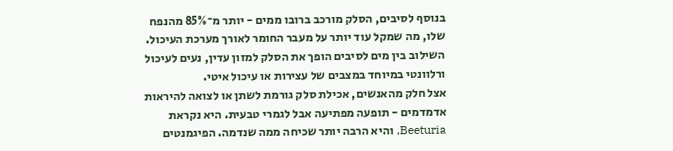בנוסף לסיבים, הסלק מורכב ברובו ממים - יותר מ־85% מהנפח שלו, מה שמקל עוד יותר על מעבר החומר לאורך מערכת העיכול. השילוב בין מים לסיבים הופך את הסלק למזון עדין, נעים לעיכול ורלוונטי במיוחד במצבים של עצירות או עיכול איטי.
אצל חלק מהאנשים, אכילת סלק גורמת לשתן או לצואה להיראות אדמדמים - תופעה מפתיעה אבל לגמרי טבעית. היא נקראת Beeturia, והיא הרבה יותר שכיחה ממה שנדמה. הפיגמנטים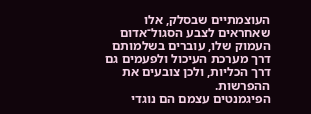העוצמתיים שבסלק, אלו שאחראים לצבע הסגול־אדום העמוק שלו, עוברים בשלמותם דרך מערכת העיכול ולפעמים גם דרך הכליות, ולכן צובעים את ההפרשות.
הפיגמנטים עצמם הם נוגדי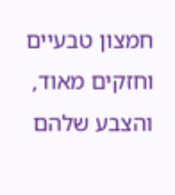חמצון טבעיים וחזקים מאוד, והצבע שלהם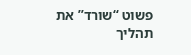פשוט “שורד” את תהליך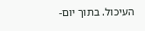העיכול. בתוך יום-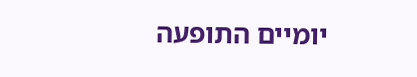יומיים התופעה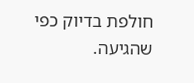חולפת בדיוק כפי שהגיעה.